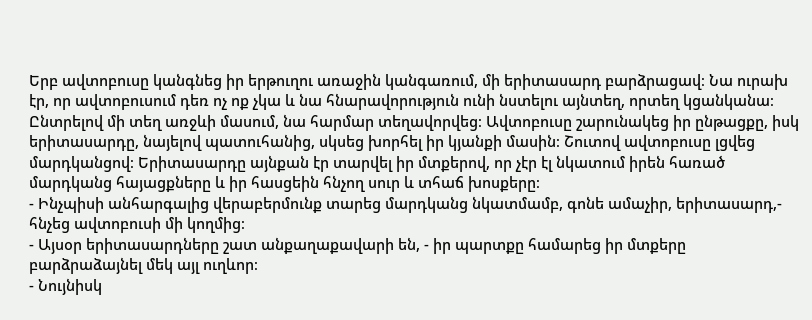Երբ ավտոբուսը կանգնեց իր երթուղու առաջին կանգառում, մի երիտասարդ բարձրացավ։ Նա ուրախ էր, որ ավտոբուսում դեռ ոչ ոք չկա և նա հնարավորություն ունի նստելու այնտեղ, որտեղ կցանկանա։ Ընտրելով մի տեղ առջևի մասում, նա հարմար տեղավորվեց։ Ավտոբուսը շարունակեց իր ընթացքը, իսկ երիտասարդը, նայելով պատուհանից, սկսեց խորհել իր կյանքի մասին։ Շուտով ավտոբուսը լցվեց մարդկանցով։ Երիտասարդը այնքան էր տարվել իր մտքերով, որ չէր էլ նկատում իրեն հառած մարդկանց հայացքները և իր հասցեին հնչող սուր և տհաճ խոսքերը։
- Ինչպիսի անհարգալից վերաբերմունք տարեց մարդկանց նկատմամբ, գոնե ամաչիր, երիտասարդ,- հնչեց ավտոբուսի մի կողմից։
- Այսօր երիտասարդները շատ անքաղաքավարի են, - իր պարտքը համարեց իր մտքերը բարձրաձայնել մեկ այլ ուղևոր։
- Նույնիսկ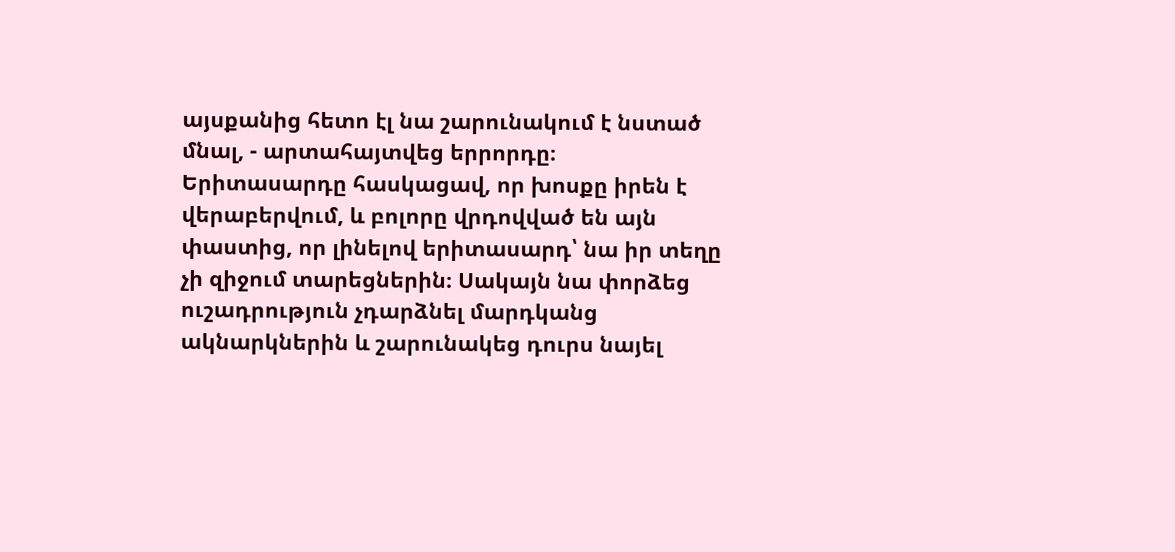այսքանից հետո էլ նա շարունակում է նստած մնալ, - արտահայտվեց երրորդը։
Երիտասարդը հասկացավ, որ խոսքը իրեն է վերաբերվում, և բոլորը վրդովված են այն փաստից, որ լինելով երիտասարդ՝ նա իր տեղը չի զիջում տարեցներին։ Սակայն նա փորձեց ուշադրություն չդարձնել մարդկանց ակնարկներին և շարունակեց դուրս նայել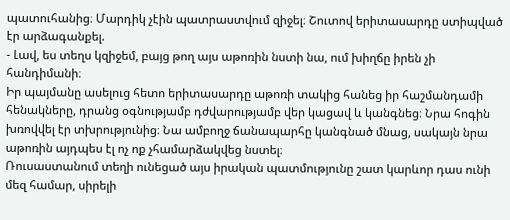պատուհանից։ Մարդիկ չէին պատրաստվում զիջել։ Շուտով երիտասարդը ստիպված էր արձագանքել.
- Լավ, ես տեղս կզիջեմ, բայց թող այս աթոռին նստի նա, ում խիղճը իրեն չի հանդիմանի։
Իր պայմանը ասելուց հետո երիտասարդը աթոռի տակից հանեց իր հաշմանդամի հենակները, դրանց օգնությամբ դժվարությամբ վեր կացավ և կանգնեց։ Նրա հոգին խռովվել էր տխրությունից։ Նա ամբողջ ճանապարհը կանգնած մնաց, սակայն նրա աթոռին այդպես էլ ոչ ոք չհամարձակվեց նստել։
Ռուսաստանում տեղի ունեցած այս իրական պատմությունը շատ կարևոր դաս ունի մեզ համար, սիրելի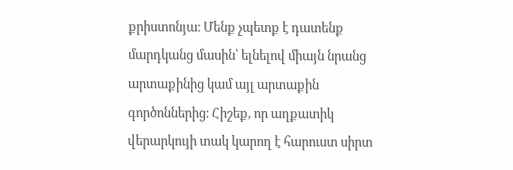քրիստոնյա։ Մենք չպետք է դատենք մարդկանց մասին՝ ելնելով միայն նրանց արտաքինից կամ այլ արտաքին գործոններից։ Հիշեք, որ աղքատիկ վերարկույի տակ կարող է հարուստ սիրտ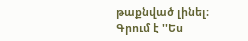թաքնված լինել։
Գրում է ''Ես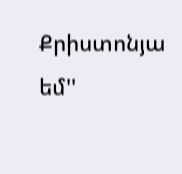Քրիստոնյա եմ''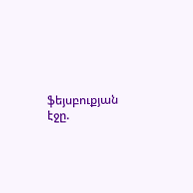ֆեյսբուքյան էջը.